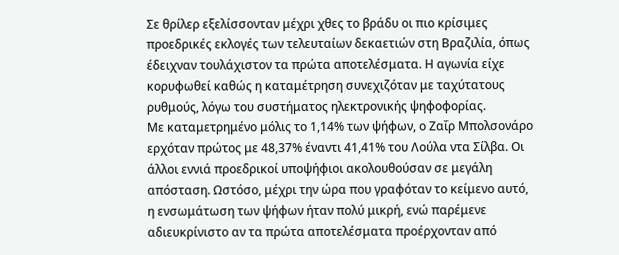Σε θρίλερ εξελίσσονταν μέχρι χθες το βράδυ οι πιο κρίσιμες προεδρικές εκλογές των τελευταίων δεκαετιών στη Βραζιλία, όπως έδειχναν τουλάχιστον τα πρώτα αποτελέσματα. Η αγωνία είχε κορυφωθεί καθώς η καταμέτρηση συνεχιζόταν με ταχύτατους ρυθμούς, λόγω του συστήματος ηλεκτρονικής ψηφοφορίας.
Με καταμετρημένο μόλις το 1,14% των ψήφων, ο Ζαΐρ Μπολσονάρο ερχόταν πρώτος με 48,37% έναντι 41,41% του Λούλα ντα Σίλβα. Οι άλλοι εννιά προεδρικοί υποψήφιοι ακολουθούσαν σε μεγάλη απόσταση. Ωστόσο, μέχρι την ώρα που γραφόταν το κείμενο αυτό, η ενσωμάτωση των ψήφων ήταν πολύ μικρή, ενώ παρέμενε αδιευκρίνιστο αν τα πρώτα αποτελέσματα προέρχονταν από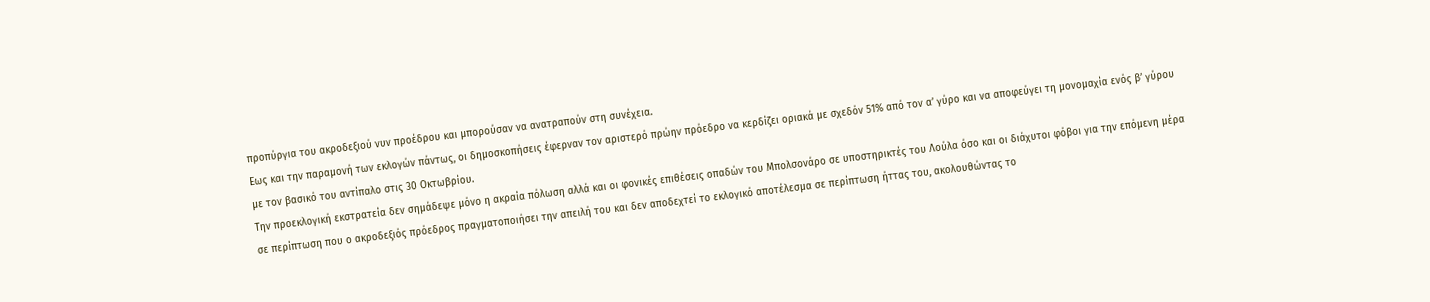προπύργια του ακροδεξιού νυν προέδρου και μπορούσαν να ανατραπούν στη συνέχεια.
Εως και την παραμονή των εκλογών πάντως, οι δημοσκοπήσεις έφερναν τον αριστερό πρώην πρόεδρο να κερδίζει οριακά με σχεδόν 51% από τον α’ γύρο και να αποφεύγει τη μονομαχία ενός β’ γύρου με τον βασικό του αντίπαλο στις 30 Οκτωβρίου.
Την προεκλογική εκστρατεία δεν σημάδεψε μόνο η ακραία πόλωση αλλά και οι φονικές επιθέσεις οπαδών του Μπολσονάρο σε υποστηρικτές του Λούλα όσο και οι διάχυτοι φόβοι για την επόμενη μέρα σε περίπτωση που ο ακροδεξιός πρόεδρος πραγματοποιήσει την απειλή του και δεν αποδεχτεί το εκλογικό αποτέλεσμα σε περίπτωση ήττας του, ακολουθώντας το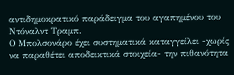αντιδημοκρατικό παράδειγμα του αγαπημένου του Ντόναλντ Τραμπ.
Ο Μπολσονάρο έχει συστηματικά καταγγείλει -χωρίς να παραθέτει αποδεικτικά στοιχεία- την πιθανότητα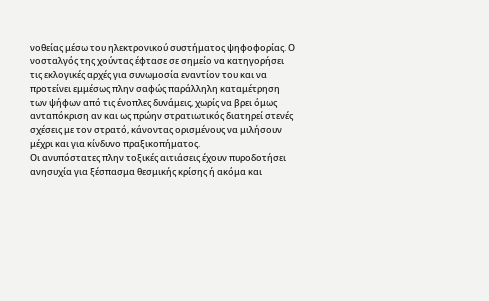νοθείας μέσω του ηλεκτρονικού συστήματος ψηφοφορίας. Ο νοσταλγός της χούντας έφτασε σε σημείο να κατηγορήσει τις εκλογικές αρχές για συνωμοσία εναντίον του και να προτείνει εμμέσως πλην σαφώς παράλληλη καταμέτρηση των ψήφων από τις ένοπλες δυνάμεις, χωρίς να βρει όμως ανταπόκριση αν και ως πρώην στρατιωτικός διατηρεί στενές σχέσεις με τον στρατό, κάνοντας ορισμένους να μιλήσουν μέχρι και για κίνδυνο πραξικοπήματος.
Οι ανυπόστατες πλην τοξικές αιτιάσεις έχουν πυροδοτήσει ανησυχία για ξέσπασμα θεσμικής κρίσης ή ακόμα και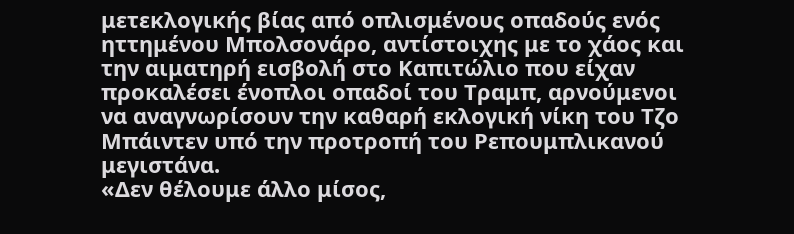μετεκλογικής βίας από οπλισμένους οπαδούς ενός ηττημένου Μπολσονάρο, αντίστοιχης με το χάος και την αιματηρή εισβολή στο Καπιτώλιο που είχαν προκαλέσει ένοπλοι οπαδοί του Τραμπ, αρνούμενοι να αναγνωρίσουν την καθαρή εκλογική νίκη του Τζο Μπάιντεν υπό την προτροπή του Ρεπουμπλικανού μεγιστάνα.
«Δεν θέλουμε άλλο μίσος,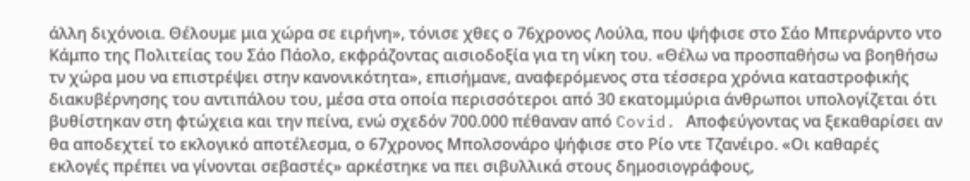άλλη διχόνοια. Θέλουμε μια χώρα σε ειρήνη», τόνισε χθες ο 76χρονος Λούλα, που ψήφισε στο Σάο Μπερνάρντο ντο Κάμπο της Πολιτείας του Σάο Πάολο, εκφράζοντας αισιοδοξία για τη νίκη του. «Θέλω να προσπαθήσω να βοηθήσω τν χώρα μου να επιστρέψει στην κανονικότητα», επισήμανε, αναφερόμενος στα τέσσερα χρόνια καταστροφικής διακυβέρνησης του αντιπάλου του, μέσα στα οποία περισσότεροι από 30 εκατομμύρια άνθρωποι υπολογίζεται ότι βυθίστηκαν στη φτώχεια και την πείνα, ενώ σχεδόν 700.000 πέθαναν από Covid. Αποφεύγοντας να ξεκαθαρίσει αν θα αποδεχτεί το εκλογικό αποτέλεσμα, ο 67χρονος Μπολσονάρο ψήφισε στο Ρίο ντε Τζανέιρο. «Οι καθαρές εκλογές πρέπει να γίνονται σεβαστές» αρκέστηκε να πει σιβυλλικά στους δημοσιογράφους,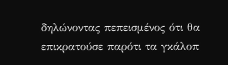δηλώνοντας πεπεισμένος ότι θα επικρατούσε παρότι τα γκάλοπ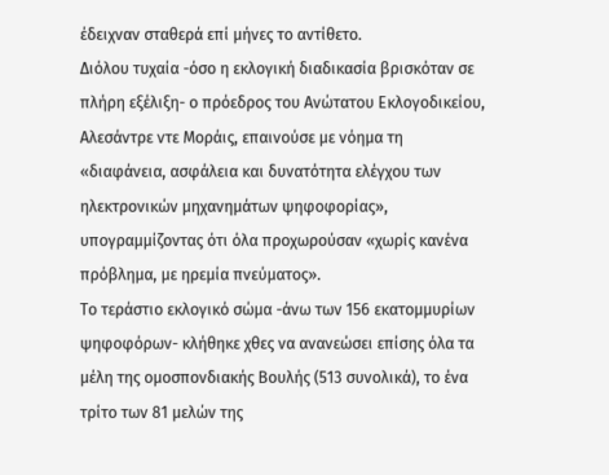έδειχναν σταθερά επί μήνες το αντίθετο.
Διόλου τυχαία -όσο η εκλογική διαδικασία βρισκόταν σε πλήρη εξέλιξη- ο πρόεδρος του Ανώτατου Εκλογοδικείου, Αλεσάντρε ντε Μοράις, επαινούσε με νόημα τη «διαφάνεια, ασφάλεια και δυνατότητα ελέγχου των ηλεκτρονικών μηχανημάτων ψηφοφορίας», υπογραμμίζοντας ότι όλα προχωρούσαν «χωρίς κανένα πρόβλημα, με ηρεμία πνεύματος».
Το τεράστιο εκλογικό σώμα -άνω των 156 εκατομμυρίων ψηφοφόρων- κλήθηκε χθες να ανανεώσει επίσης όλα τα μέλη της ομοσπονδιακής Βουλής (513 συνολικά), το ένα τρίτο των 81 μελών της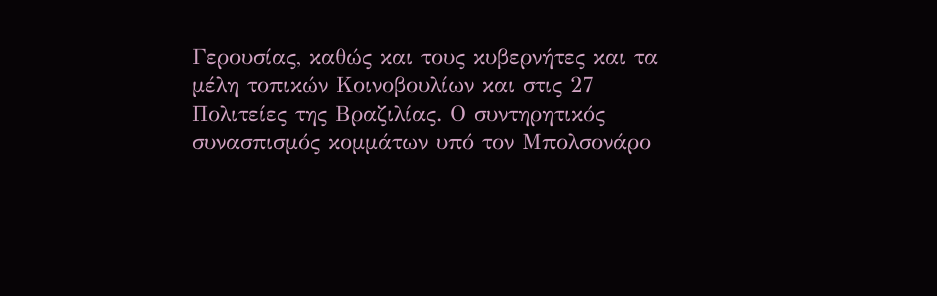Γερουσίας, καθώς και τους κυβερνήτες και τα μέλη τοπικών Κοινοβουλίων και στις 27 Πολιτείες της Βραζιλίας. Ο συντηρητικός συνασπισμός κομμάτων υπό τον Μπολσονάρο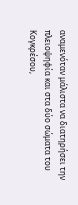αναμενόταν μάλιστα να διατηρήσει την πλειοψηφία και στα δύο σώματα του Κογκρέσου,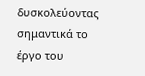δυσκολεύοντας σημαντικά το έργο του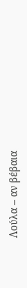Λούλα – αν βέβαια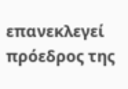επανεκλεγεί πρόεδρος της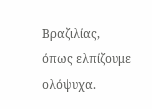Βραζιλίας, όπως ελπίζουμε ολόψυχα.